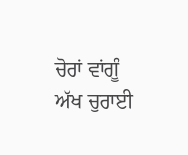ਚੋਰਾਂ ਵਾਂਗੂੰ ਅੱਖ ਚੁਰਾਈ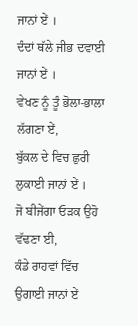ਜਾਨਾਂ ਏਂ ।
ਦੰਦਾਂ ਥੱਲੇ ਜੀਭ ਦਵਾਈ ਜਾਨਾਂ ਏਂ ।
ਵੇਖਣ ਨੂੰ ਤੂੰ ਭੋਲਾ-ਭਾਲਾ ਲੱਗਣਾ ਏਂ,
ਬੁੱਕਲ ਦੇ ਵਿਚ ਛੁਰੀ ਲੁਕਾਈ ਜਾਨਾਂ ਏਂ ।
ਜੋ ਬੀਜੇਂਗਾ ਓੜਕ ਉਹੋ ਵੱਢਣਾ ਈ,
ਕੰਡੇ ਰਾਹਵਾਂ ਵਿੱਚ ਉਗਾਈ ਜਾਨਾਂ ਏਂ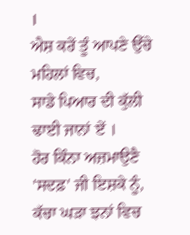।
ਐਸ਼ ਕਰੇਂ ਤੂੰ ਆਪਣੇ ਉੱਚੇ ਮਹਿਲਾਂ ਵਿਚ,
ਸਾਡੇ ਪਿਆਰ ਦੀ ਕੁੱਲੀ ਢਾਈ ਜਾਨਾਂ ਏਂ ।
ਹੋਰ ਕਿੰਨਾ ਅਜ਼ਮਾਉਣੈ 'ਸਦਫ਼' ਜੀ ਇਸ਼ਕੇ ਨੂੰ,
ਕੱਚਾ ਘੜਾ ਝਨਾਂ ਵਿਚ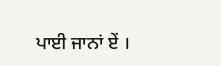ਪਾਈ ਜਾਨਾਂ ਏਂ ।